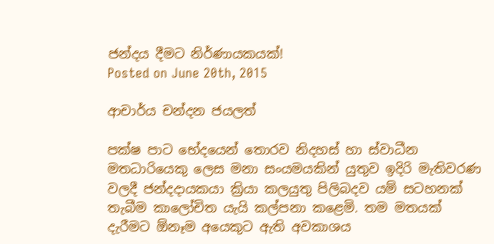ජන්දය දීමට නිර්ණායකයක්!
Posted on June 20th, 2015

ආචාර්ය චන්දන ජයලත්

පක්ෂ පාට භේදයෙන් තොරව නිදහස් හා ස්වාධීන මතධාරියෙකු ලෙස මනා සංයමයකින් යුතුව ඉදිරි මැතිවරණ වලදී ජන්දදායකයා ක්‍රියා කලයුතු පිලිබදව යම් සටහනක් තැබීම කාලෝචිත යැයි කල්පනා කළෙමි. තම මතයක් දැරීමට ඕනෑම අයෙකුට ඇති අවකාශය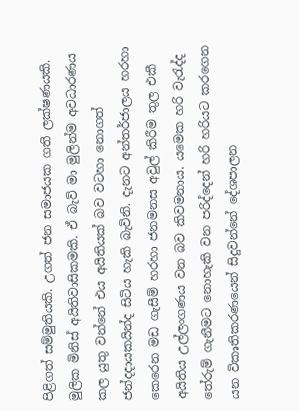පිළිගත් සම්මුතියකි. උගත් ජන සමාජයක ගති ලක්ෂණයකි. මුලික මිනිස් අයිතිවාසිකමකි. ඒ බැව් මා මුලින්ම අවධාරණය කල යුතු වන්නේ එය අයිතියක් බව වටහා නොගත් ජන්දදායකයින්ද සිටිය හැකි බැවිනි. දැනට අන්තර්ජාලය හරහා කෙරෙන මඩ ගැසීම් හරහා ජනමනස අවුල් කිරීම තුල එකී අයිතිය උල්ලංගණය වන බව කිවමනාය. යමෙක හරි වැරැද්ද තේරුම් ගැනීමට නොහැකි වන පරිද්දෙන් හරි හරියට කරගෙන යන විකวතිකරණයෙන් සිදුවන්නේ දේශපාලන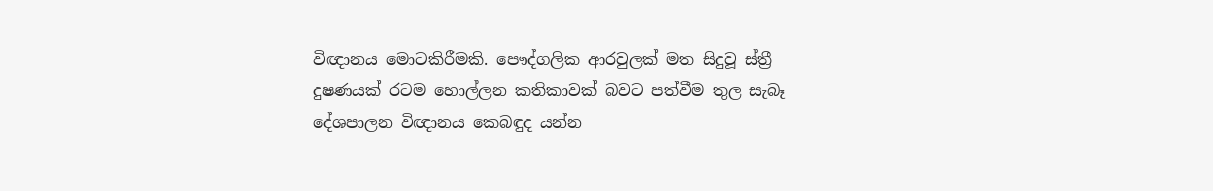විඥානය මොටකිරීමකි. පෞද්ගලික ආරවුලක් මත සිදුවූ ස්ත්‍රී දුෂණයක් රටම හොල්ලන කතිකාවක් බවට පත්වීම තුල සැබෑ දේශපාලන විඥානය කෙබඳුද යන්න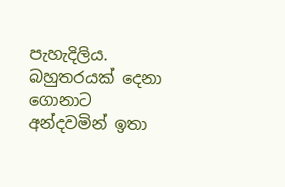පැහැදිලිය. බහුතරයක් දෙනා ගොනාට අන්දවමින් ඉතා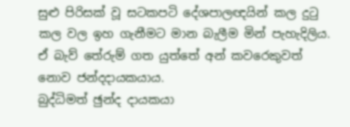සුළු පිරිසක් වූ සටකපටි දේශපාලඥයින් කල දුටු කල වල ඉහ ගැනීමට මාන බැලීම මින් පැහැදිලිය. ඒ බැව් තේරුම් ගත යුත්තේ අන් කවරෙකුවත් නොව ජන්දදායකයාය.
බුද්ධිමත් ඡුන්ද දායකයා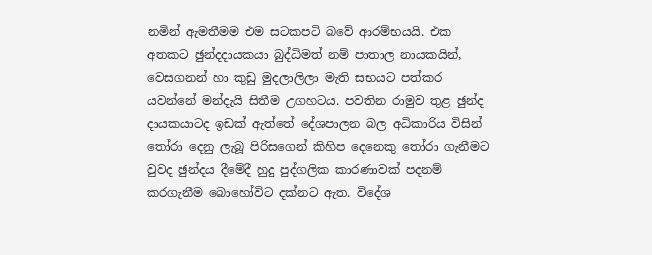නමින් ඇමතීමම එම සටකපටි බවේ ආරම්භයයි. එක අතකට ඡුන්දදායකයා බුද්ධිමත් නම් පාතාල නායකයින්, වෙසගනන් හා කුඩු මුදලාලිලා මැති සභයට පත්කර යවන්නේ මන්දැයි සිතීම උගහටය. පවතින රාමුව තුළ ඡුන්ද දායකයාටද ඉඩක් ඇත්තේ දේශපාලන බල අධිකාරිය විසින් තෝරා දෙනු ලැබූ පිරිසගෙන් කිහිප දෙනෙකු තෝරා ගැනීමට වුවද ඡුන්දය දීමේදී හුදු පුද්ගලික කාරණාවක් පදනම් කරගැනීම බොහෝවිට දක්නට ඇත. විදේශ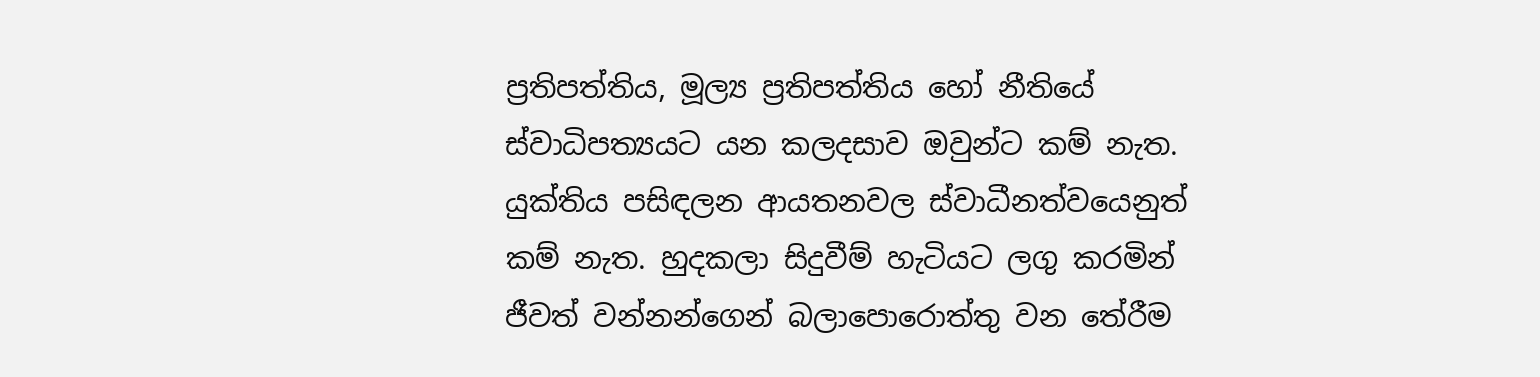ප්‍රතිපත්තිය, මූල්‍ය ප්‍රතිපත්තිය හෝ නීතියේ ස්වාධිපත්‍යයට යන කලදසාව ඔවුන්ට කම් නැත. යුක්තිය පසිඳලන ආයතනවල ස්වාධීනත්වයෙනුත් කම් නැත. හුදකලා සිදුවීම් හැටියට ලගු කරමින් ජීවත් වන්නන්ගෙන් බලාපොරොත්තු වන තේරීම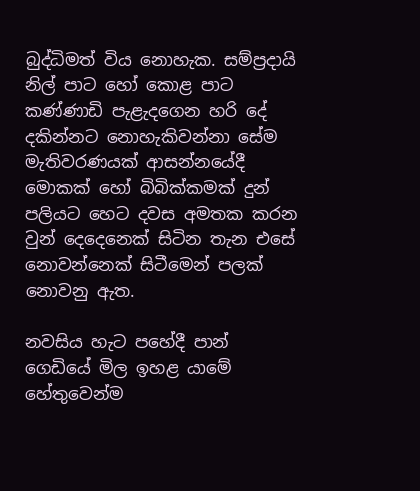බුද්ධිමත් විය නොහැක. සම්ප්‍රදායි නිල් පාට හෝ කොළ පාට කණ්ණාඩි පැළැදගෙන හරි දේ දකින්නට නොහැකිවන්නා සේම මැතිවරණයක් ආසන්නයේදී මොකක් හෝ බිබික්කමක් දුන් පලියට හෙට දවස අමතක කරන වුන් දෙදෙනෙක් සිටින තැන එසේ නොවන්නෙක් සිටීමෙන් පලක් නොවනු ඇත.

නවසිය හැට පහේදී පාන් ගෙඩියේ මිල ඉහළ යාමේ හේතුවෙන්ම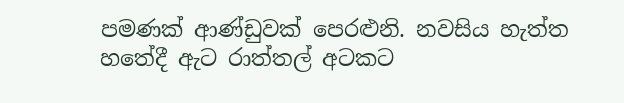පමණක් ආණ්ඩුවක් පෙරළුනි. නවසිය හැත්ත හතේදී ඇට රාත්තල් අටකට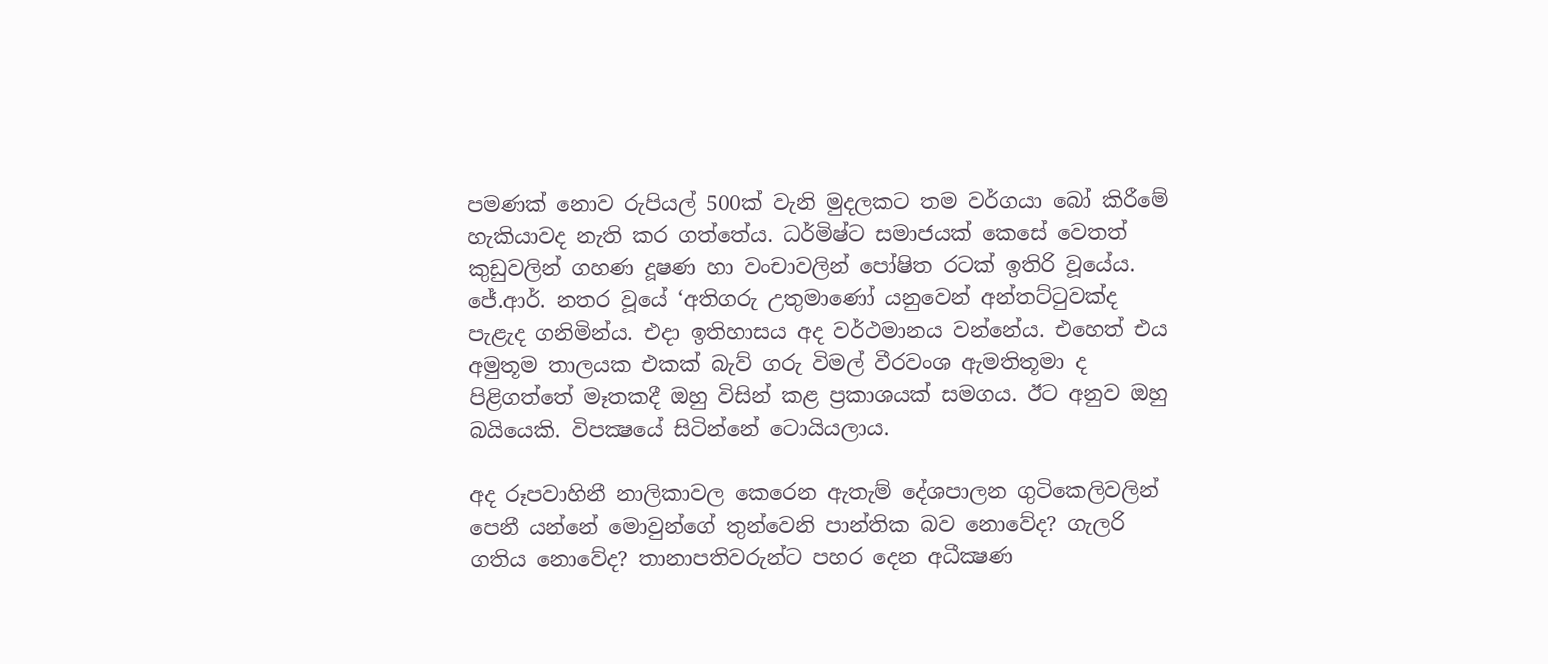පමණක් නොව රුපියල් 500ක් වැනි මුදලකට තම වර්ගයා බෝ කිරීමේ හැකියාවද නැති කර ගත්තේය. ධර්මිෂ්ට සමාජයක් කෙසේ වෙතත් කුඩුවලින් ගහණ දූෂණ හා වංචාවලින් පෝෂිත රටක් ඉතිරි වූයේය. ජේ.ආර්. නතර වූයේ ‘අතිගරු උතුමාණෝ යනුවෙන් අන්තට්ටුවක්ද පැළැද ගනිමින්ය. එදා ඉතිහාසය අද වර්ථමානය වන්නේය. එහෙත් එය අමුතූම තාලයක එකක් බැව් ගරු විමල් වීරවංශ ඇමතිතූමා ද පිළිගත්තේ මෑතකදී ඔහු විසින් කළ ප්‍රකාශයක් සමගය. ඊට අනුව ඔහු බයියෙකි. විපක්‍ෂයේ සිටින්නේ ටොයියලාය.

අද රූපවාහිනී නාලිකාවල කෙරෙන ඇතැම් දේශපාලන ගුටිකෙලිවලින් පෙනී යන්නේ මොවුන්ගේ තුන්වෙනි පාන්තික බව නොවේද? ගැලරි ගතිය නොවේද? තානාපතිවරුන්ට පහර දෙන අධීක්‍ෂණ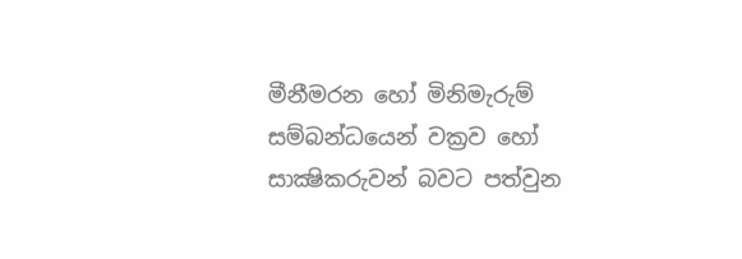මීනීමරන හෝ මිනිමැරුම් සම්බන්ධයෙන් වක්‍රව හෝ සාක්‍ෂිකරුවන් බවට පත්වුන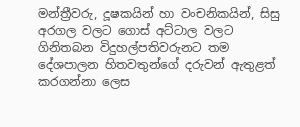මන්ත්‍රීවරු, දූෂකයින් හා වංචනිකයින්, සිසු අරගල වලට ගොස් අට්ටාල වලට ගිනිතබන විදුහල්පතිවරුනට තම දේශපාලන හිතවතුන්ගේ දරුවන් ඇතුළත් කරගන්නා ලෙස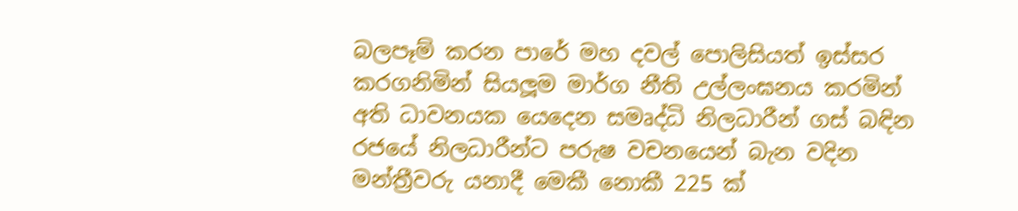බලපෑම් කරන පාරේ මහ දවල් පොලිසියත් ඉස්සර කරගනිමින් සියලූම මාර්ග නීති උල්ලංඝනය කරමින් අති ධාවනයක යෙදෙන සමෘද්ධි නිලධාරීන් ගස් බඳින රජයේ නිලධාරීන්ට පරුෂ වචනයෙන් බැන වදින මන්ත්‍රීවරු යනාදී මෙකී නොකී 225 ක්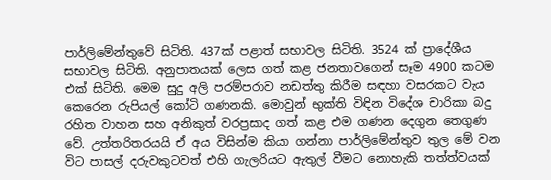පාර්ලිමේන්තුවේ සිටිති. 437ක් පළාත් සභාවල සිටිති. 3524 ක් ප්‍රාදේශීය සභාවල සිටිති. අනුපාතයක් ලෙස ගත් කළ ජනතාවගෙන් සෑම 4900 කටම එක් සිටිති. මෙම සුදු අලි පරම්පරාව නඩත්තු කිරීම සඳහා වසරකට වැය කෙරෙන රුපියල් කෝටි ගණනකි. මොවුන් භුක්ති විඳින විදේශ චාරිකා බදු රහිත වාහන සහ අනිකුත් වරප්‍රසාද ගත් කළ එම ගණන දෙගුන තෙගුණ වේ. උත්තරිතරයයි ඒ අය විසින්ම කියා ගන්නා පාර්ලිමේන්තුව තුල මේ වන විට පාසල් දරුවකුටවත් එහි ගැලරියට ඇතුල් වීමට නොහැකි තත්ත්වයක්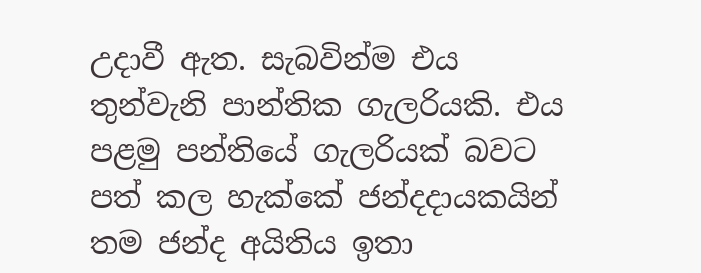උදාවී ඇත. සැබවින්ම එය තුන්වැනි පාන්තික ගැලරියකි. එය පළමු පන්තියේ ගැලරියක් බවට පත් කල හැක්කේ ජන්දදායකයින් තම ජන්ද අයිතිය ඉතා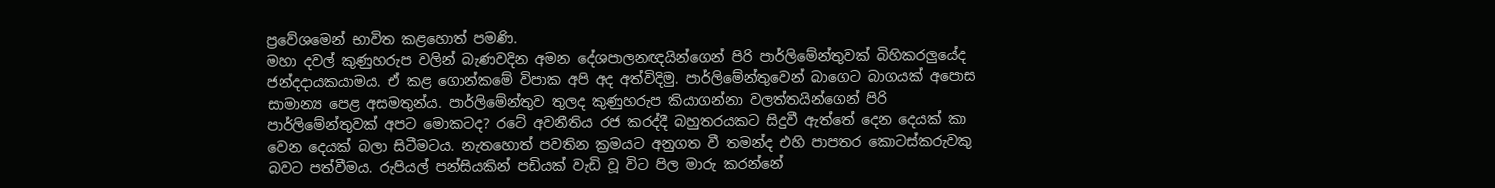ප්‍රවේශමෙන් භාවිත කළහොත් පමණි.
මහා දවල් කුණුහරුප වලින් බැණවදින අමන දේශපාලනඥයින්ගෙන් පිරි පාර්ලිමේන්තුවක් බිහිකරලුයේද ජන්දදායකයාමය. ඒ කළ ගොන්කමේ විපාක අපි අද අත්විදිමු. පාර්ලිමේන්තුවෙන් බාගෙට බාගයක් අපොස සාමාන්‍ය පෙළ අසමතුන්ය. පාර්ලිමේන්තුව තුලද කුණුහරුප කියාගන්නා වලත්තයින්ගෙන් පිරි පාර්ලිමේන්තුවක් අපට මොකටද? රටේ අවනීතිය රජ කරද්දී බහුතරයකට සිදුවී ඇත්තේ දෙන දෙයක් කා වෙන දෙයක් බලා සිටීමටය. නැතහොත් පවතින ක්‍රමයට අනුගත වී තමන්ද එහි පාපතර කොටස්කරුවකු බවට පත්වීමය. රුපියල් පන්සියකින් පඩියක් වැඩි වූ විට පිල මාරු කරන්නේ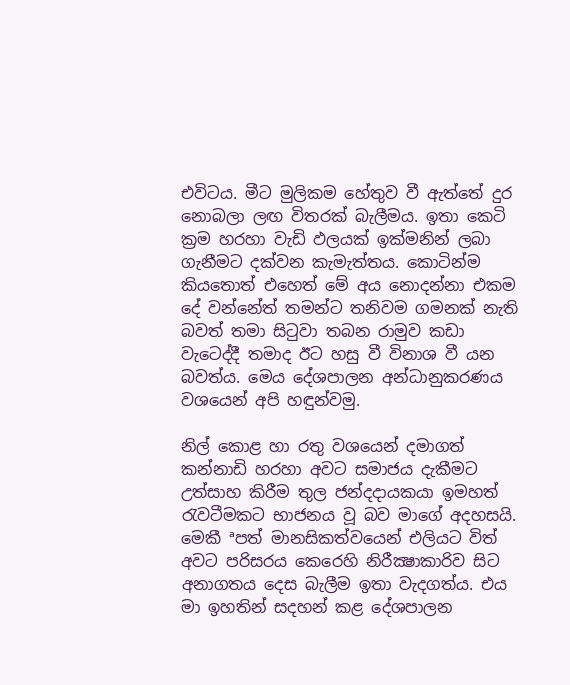එවිටය. මීට මුලිකම හේතුව වී ඇත්තේ දුර නොබලා ලඟ විතරක් බැලීමය. ඉතා කෙටි ක්‍රම හරහා වැඩි ඵලයක් ඉක්මනින් ලබා ගැනීමට දක්වන කැමැත්තය. කොටින්ම කියතොත් එහෙත් මේ අය නොදන්නා එකම දේ වන්නේත් තමන්ට තනිවම ගමනක් නැති බවත් තමා සිටුවා තබන රාමුව කඩා වැටෙද්දී තමාද ඊට හසු වී විනාශ වී යන බවත්ය. මෙය දේශපාලන අන්ධානුකරණය වශයෙන් අපි හඳුන්වමු.

නිල් කොළ හා රතු වශයෙන් දමාගත් කන්නාඩි හරහා අවට සමාජය දැකීමට උත්සාහ කිරීම තුල ජන්දදායකයා ඉමහත් රැවටීමකට භාජනය වූ බව මාගේ අදහසයි. මෙකී ªපත් මානසිකත්වයෙන් එලියට විත් අවට පරිසරය කෙරෙහි නිරීක්‍ෂාකාරිව සිට අනාගතය දෙස බැලීම ඉතා වැදගත්ය. එය මා ඉහතින් සදහන් කළ දේශපාලන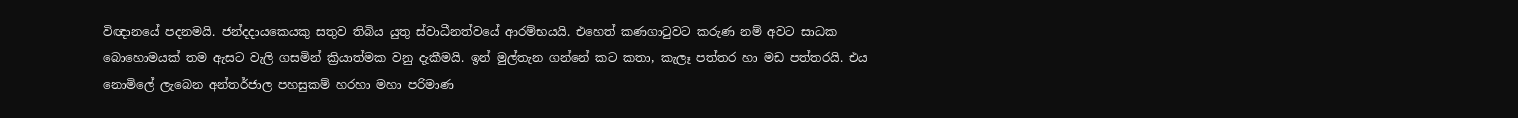විඥානයේ පදනමයි. ජන්දදායකෙයකු සතුව තිබිය යුතු ස්වාධීනත්වයේ ආරම්භයයි. එහෙත් කණගාටුවට කරුණ නම් අවට සාධක බොහොමයක් තම ඇසට වැලි ගසමින් ක්‍රියාත්මක වනු දැකීමයි. ඉන් මුල්තැන ගන්නේ කට කතා, කැලෑ පත්තර හා මඩ පත්තරයි. එය නොමිලේ ලැබෙන අන්තර්ජාල පහසුකම් හරහා මහා පරිමාණ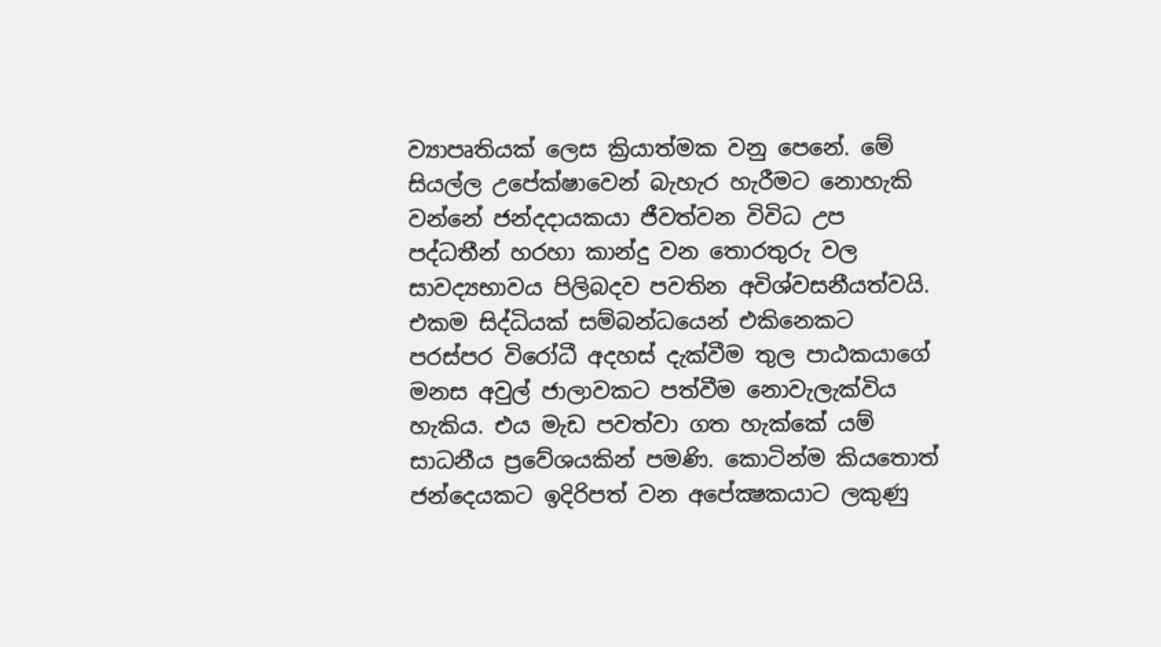ව්‍යාපෘතියක් ලෙස ක්‍රියාත්මක වනු පෙනේ. මේ සියල්ල උපේක්ෂාවෙන් බැහැර හැරීමට නොහැකි වන්නේ ජන්දදායකයා ජීවත්වන විවිධ උප පද්ධතීන් හරහා කාන්දු වන තොරතුරු වල සාවද්‍යභාවය පිලිබදව පවතින අවිශ්වසනීයත්වයි. එකම සිද්ධියක් සම්බන්ධයෙන් එකිනෙකට පරස්පර විරෝධී අදහස් දැක්වීම තුල පාඨකයාගේ මනස අවුල් ජාලාවකට පත්වීම නොවැලැක්විය හැකිය. එය මැඩ පවත්වා ගත හැක්කේ යම් සාධනීය ප්‍රවේශයකින් පමණි. කොටින්ම කියතොත් ජන්දෙයකට ඉදිරිපත් වන අපේක්‍ෂකයාට ලකුණු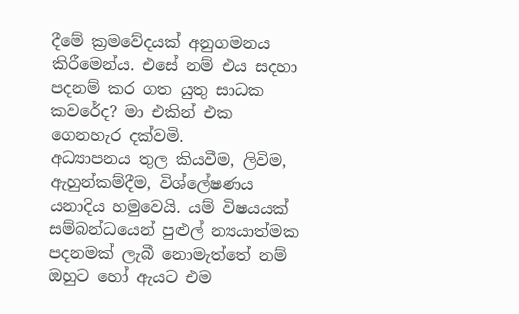දීමේ ක්‍රමවේදයක් අනුගමනය කිරීමෙන්ය. එසේ නම් එය සදහා පදනම් කර ගත යුතු සාධක කවරේද? මා එකින් එක ගෙනහැර දක්වමි.
අධ්‍යාපනය තුල කියවීම, ලිවිම, ඇහුන්කම්දීම, විශ්ලේෂණය යනාදිය හමුවෙයි. යම් විෂයයක් සම්බන්ධයෙන් පුළුල් න්‍යයාත්මක පදනමක් ලැබී නොමැත්තේ නම් ඔහුට හෝ ඇයට එම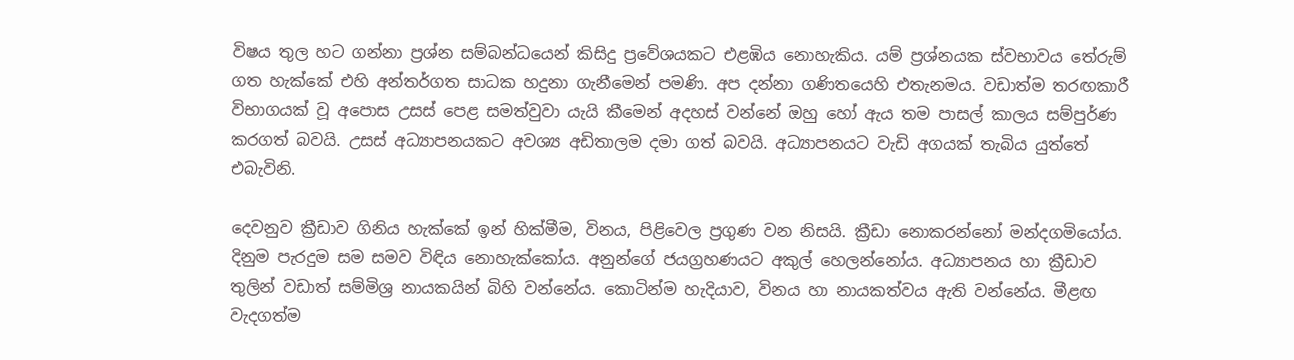විෂය තුල හට ගන්නා ප්‍රශ්න සම්බන්ධයෙන් කිසිදු ප්‍රවේශයකට එළඹිය නොහැකිය. යම් ප්‍රශ්නයක ස්වභාවය තේරුම් ගත හැක්කේ එහි අන්තර්ගත සාධක හදුනා ගැනීමෙන් පමණි. අප දන්නා ගණිතයෙහි එතැනමය. වඩාත්ම තරඟකාරී විභාගයක් වූ අපොස උසස් පෙළ සමත්වුවා යැයි කීමෙන් අදහස් වන්නේ ඔහු හෝ ඇය තම පාසල් කාලය සම්පුර්ණ කරගත් බවයි. උසස් අධ්‍යාපනයකට අවශ්‍ය අඩිතාලම දමා ගත් බවයි. අධ්‍යාපනයට වැඩි අගයක් තැබිය යුත්තේ එබැවිනි.

දෙවනුව ක්‍රීඩාව ගිනිය හැක්කේ ඉන් හික්මීම, විනය, පිළිවෙල ප්‍රගුණ වන නිසයි. ක්‍රීඩා නොකරන්නෝ මන්දගමියෝය. දිනුම පැරදුම සම සමව විඳිය නොහැක්කෝය. අනුන්ගේ ජයග්‍රහණයට අකුල් හෙලන්නෝය. අධ්‍යාපනය හා ක්‍රීඩාව තුලින් වඩාත් සම්මිශ්‍ර නායකයින් බිහි වන්නේය. කොටින්ම හැදියාව, විනය හා නායකත්වය ඇති වන්නේය. මීළඟ වැදගත්ම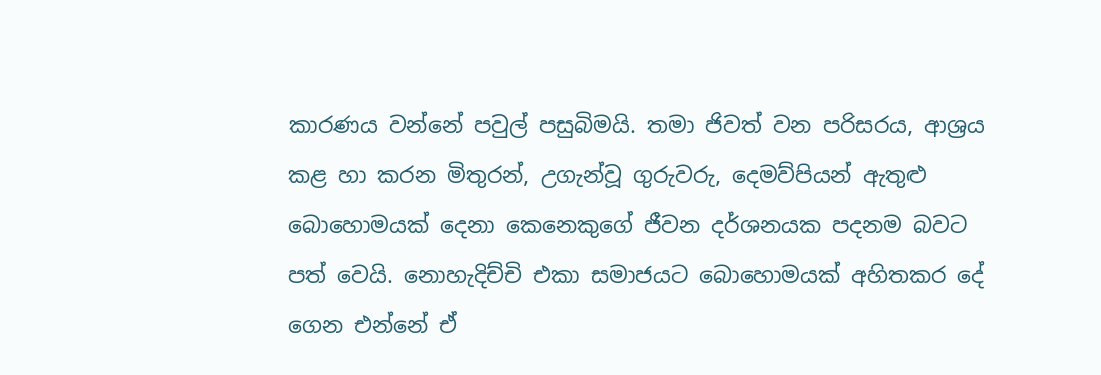කාරණය වන්නේ පවුල් පසුබිමයි. තමා ජිවත් වන පරිසරය, ආශ්‍රය කළ හා කරන මිතුරන්, උගැන්වූ ගුරුවරු, දෙමව්පියන් ඇතුළු බොහොමයක් දෙනා කෙනෙකුගේ ජීවන දර්ශනයක පදනම බවට පත් වෙයි. නොහැදිච්චි එකා සමාජයට බොහොමයක් අහිතකර දේ ගෙන එන්නේ ඒ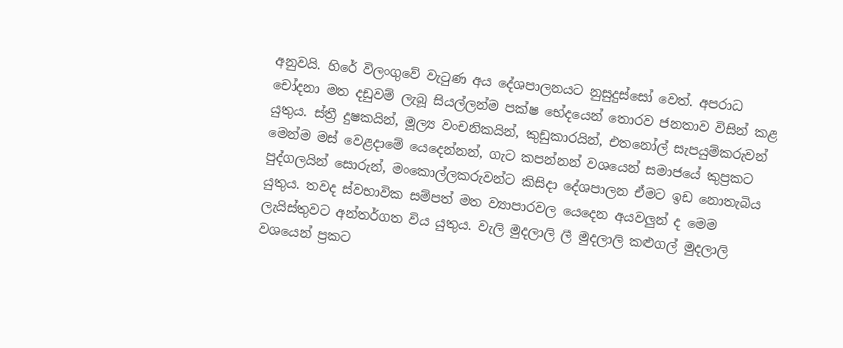අනුවයි. හිරේ විලංගුවේ වැටුණ අය දේශපාලනයට නුසුදුස්සෝ වෙත්. අපරාධ චෝදනා මත දඩුවම් ලැබූ සියල්ලන්ම පක්ෂ භේදයෙන් තොරව ජනතාව විසින් කළ යුතුය. ස්ත්‍රී දුෂකයින්, මූල්‍ය වංචනිකයින්, කුඩුකාරයින්, එතනෝල් සැපයුම්කරුවන් මෙන්ම මස් වෙළදාමේ යෙදෙන්නන්, ගැට කපන්නන් වශයෙන් සමාජයේ කුප්‍රකට පුද්ගලයින් සොරුන්, මංකොල්ලකරුවන්ට කිසිදා දේශපාලන ඒමට ඉඩ නොතැබිය යුතුය. තවද ස්වභාවික සම්පත් මත ව්‍යාපාරවල යෙදෙන අයවලුන් ද මෙම ලැයිස්තුවට අන්තර්ගත විය යුතුය. වැලි මුදලාලි ලී මුදලාලි කළුගල් මුදලාලි වශයෙන් ප්‍රකට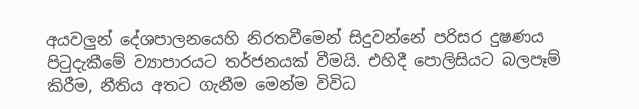අයවලුන් දේශපාලනයෙහි නිරතවීමෙන් සිදුවන්නේ පරිසර දුෂණය පිටුදැකීමේ ව්‍යාපාරයට තර්ජනයක් වීමයි. එහිදී පොලිසියට බලපෑම් කිරීම, නීතිය අතට ගැනීම මෙන්ම විවිධ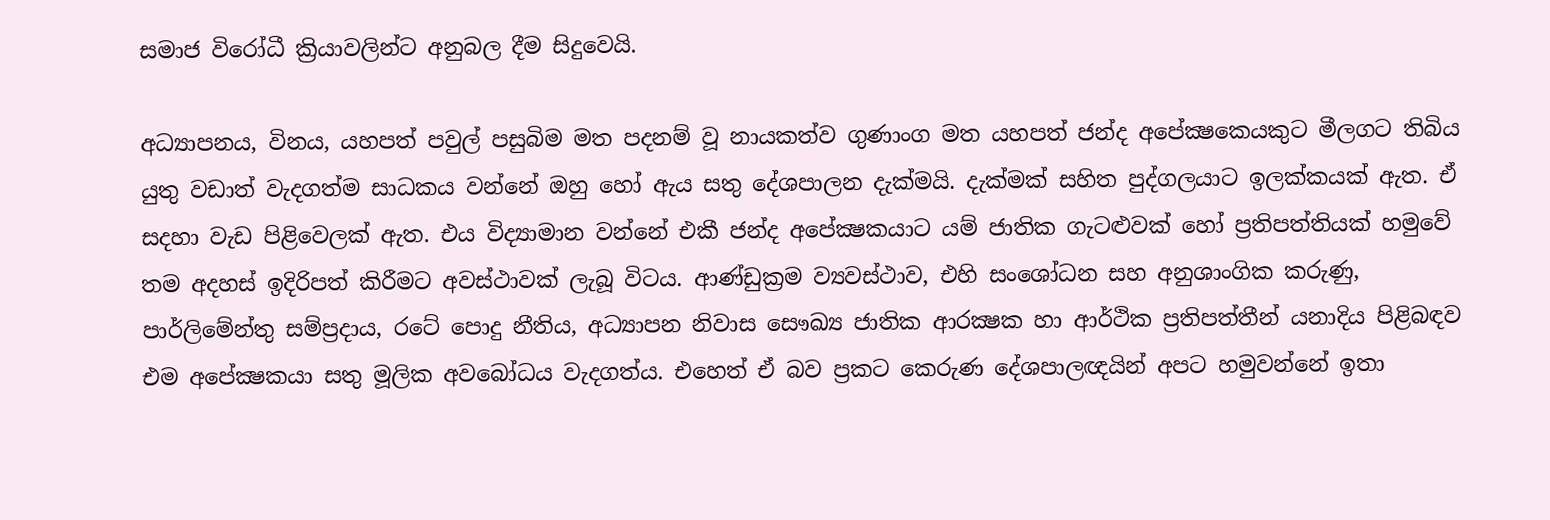සමාජ විරෝධී ක්‍රියාවලින්ට අනුබල දීම සිදුවෙයි.

අධ්‍යාපනය, විනය, යහපත් පවුල් පසුබිම මත පදනම් වූ නායකත්ව ගුණාංග මත යහපත් ජන්ද අපේක්‍ෂකෙයකුට මීලගට තිබිය යුතු වඩාත් වැදගත්ම සාධකය වන්නේ ඔහු හෝ ඇය සතු දේශපාලන දැක්මයි. දැක්මක් සහිත පුද්ගලයාට ඉලක්කයක් ඇත. ඒ සදහා වැඩ පිළිවෙලක් ඇත. එය විද්‍යාමාන වන්නේ එකී ජන්ද අපේක්‍ෂකයාට යම් ජාතික ගැටළුවක් හෝ ප්‍රතිපත්තියක් හමුවේ තම අදහස් ඉදිරිපත් කිරීමට අවස්ථාවක් ලැබූ විටය. ආණ්ඩුක්‍රම ව්‍යවස්ථාව, එහි සංශෝධන සහ අනුශාංගික කරුණු, පාර්ලිමේන්තු සම්ප්‍රදාය, රටේ පොදු නීතිය, අධ්‍යාපන නිවාස සෞඛ්‍ය ජාතික ආරක්‍ෂක හා ආර්ථික ප්‍රතිපත්තීන් යනාදිය පිළිබඳව එම අපේක්‍ෂකයා සතු මූලික අවබෝධය වැදගත්ය. එහෙත් ඒ බව ප්‍රකට කෙරුණ දේශපාලඥයින් අපට හමුවන්නේ ඉතා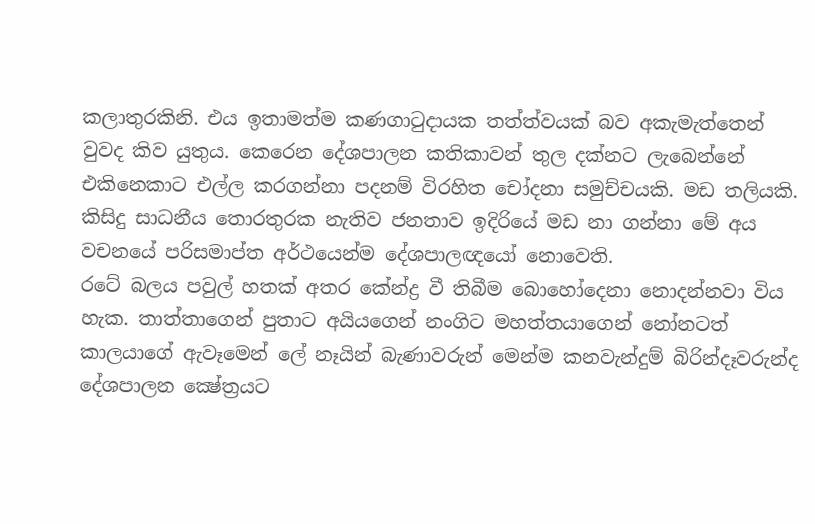කලාතුරකිනි. එය ඉතාමත්ම කණගාටුදායක තත්ත්වයක් බව අකැමැත්තෙන් වුවද කිව යුතුය. කෙරෙන දේශපාලන කතිකාවන් තුල දක්නට ලැබෙන්නේ එකිනෙකාට එල්ල කරගන්නා පදනම් විරහිත චෝදනා සමුච්චයකි. මඩ තලියකි. කිසිදු සාධනීය තොරතුරක නැතිව ජනතාව ඉදිරියේ මඩ නා ගන්නා මේ අය වචනයේ පරිසමාප්ත අර්ථයෙන්ම දේශපාලඥයෝ නොවෙති.
රටේ බලය පවුල් හතක් අතර කේන්ද්‍ර වී තිබීම බොහෝදෙනා නොදන්නවා විය හැක. තාත්තාගෙන් පුතාට අයියගෙන් නංගිට මහත්තයාගෙන් නෝනටත් කාලයාගේ ඇවෑමෙන් ලේ නෑයින් බැණාවරුන් මෙන්ම කනවැන්දුම් බිරින්දෑවරුන්ද දේශපාලන ක්‍ෂේත්‍රයට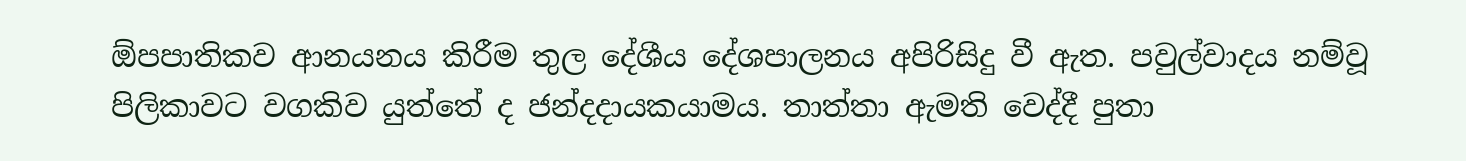ඕපපාතිකව ආනයනය කිරීම තුල දේශීය දේශපාලනය අපිරිසිදු වී ඇත. පවුල්වාදය නම්වූ පිලිකාවට වගකිව යුත්තේ ද ජන්දදායකයාමය. තාත්තා ඇමති වෙද්දී පුතා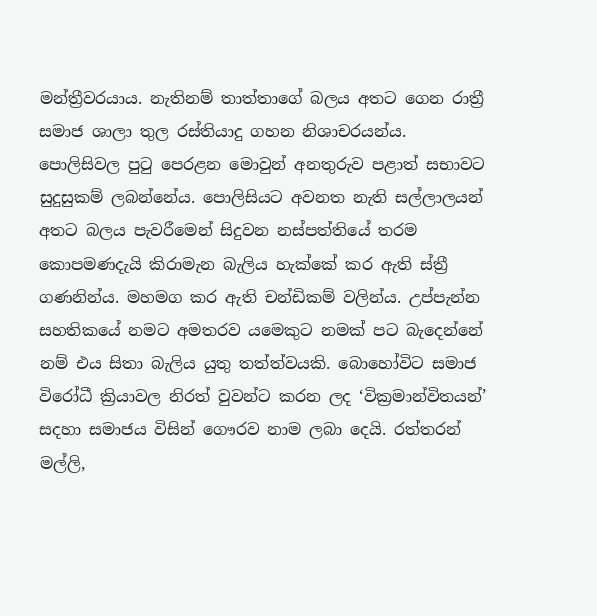මන්ත්‍රීවරයාය. නැතිනම් තාත්තාගේ බලය අතට ගෙන රාත්‍රී සමාජ ශාලා තුල රස්තියාදු ගහන නිශාචරයන්ය. පොලිසිවල පුටු පෙරළන මොවුන් අනතුරුව පළාත් සභාවට සුදුසුකම් ලබන්නේය. පොලිසියට අවනත නැති සල්ලාලයන් අතට බලය පැවරීමෙන් සිදුවන නස්පත්තියේ තරම කොපමණදැයි කිරාමැන බැලිය හැක්කේ කර ඇති ස්ත්‍රී ගණනින්ය. මහමග කර ඇති චන්ඩිකම් වලින්ය. උප්පැන්න සහතිකයේ නමට අමතරව යමෙකුට නමක් පට බැදෙන්නේ නම් එය සිතා බැලිය යුතු තත්ත්වයකි. බොහෝවිට සමාජ විරෝධී ක්‍රියාවල නිරත් වුවන්ට කරන ලද ‘වික්‍රමාන්විතයන්’ සදහා සමාජය විසින් ගෞරව නාම ලබා දෙයි. රත්තරන් මල්ලි,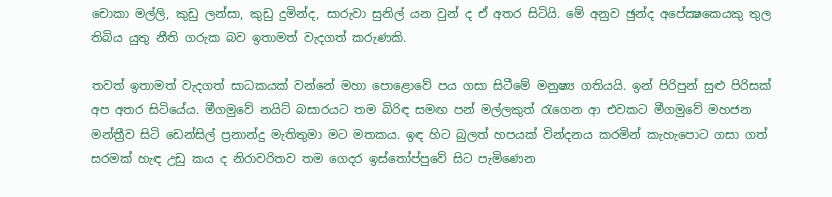චොකා මල්ලි, කුඩු ලන්සා, කුඩු දුමින්ද, සාරුවා සුනිල් යන වුන් ද ඒ අතර සිටියි. මේ අනුව ඡුන්ද අපේක්‍ෂකෙයකු තුල තිබිය යුතු නීති ගරුක බව ඉතාමත් වැදගත් කරුණකි.

තවත් ඉතාමත් වැදගත් සාධකයක් වන්නේ මහා පොළොවේ පය ගසා සිටීමේ මනුෂ්‍ය ගතියයි. ඉන් පිරිපුන් සුළු පිරිසක් අප අතර සිටියේය. මීගමුවේ නයිට් බසාරයට තම බිරිඳ සමඟ පන් මල්ලකුත් රැගෙන ආ එවකට මීගමුවේ මහජන මන්ත්‍රීව සිටි ඩෙන්සිල් ප්‍රනාන්දු මැතිතුමා මට මතකය. ඉඳ හිට බුලත් හපයක් වින්දනය කරමින් කැහැපොට ගසා ගත් සරමක් හැඳ උඩු කය ද නිරාවරිතව තම ගෙදර ඉස්තෝප්පුවේ සිට පැමිණෙන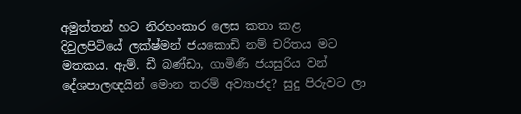අමුත්තන් හට නිරහංකාර ලෙස කතා කළ දිවුලපිටියේ ලක්ෂ්මන් ජයකොඩි නම් චරිතය මට මතකය. ඇම්. ඩී බණ්ඩා, ගාමිණී ජයසුරිය වන් දේශපාලඥයින් මොන තරම් අව්‍යාජද? සුදු පිරුවට ලා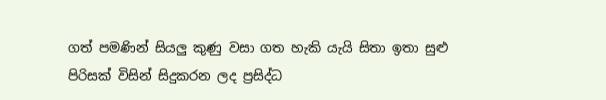ගත් පමණින් සියලු කුණු වසා ගත හැකි යැයි සිතා ඉතා සුළු පිරිසක් විසින් සිදුකරන ලද ප්‍රසිද්ධ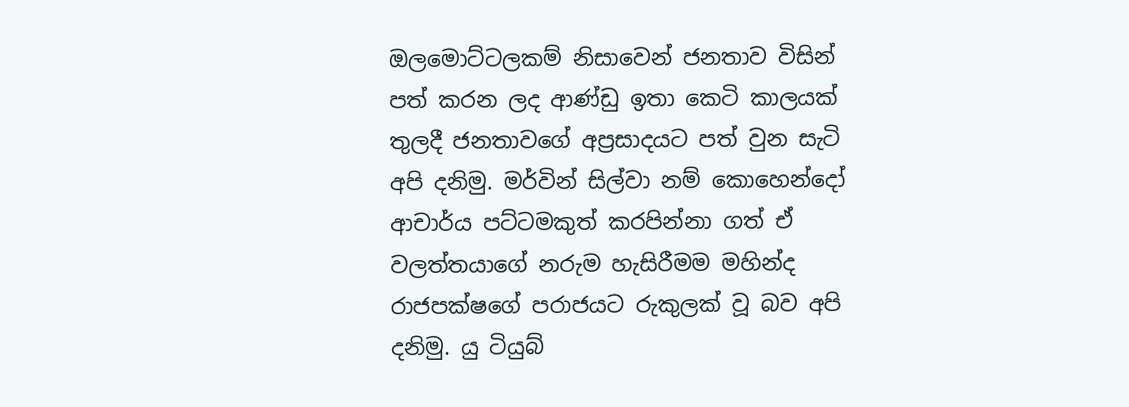ඔලමොට්ටලකම් නිසාවෙන් ජනතාව විසින් පත් කරන ලද ආණ්ඩු ඉතා කෙටි කාලයක් තුලදී ජනතාවගේ අප්‍රසාදයට පත් වුන සැටි අපි දනිමු. මර්වින් සිල්වා නම් කොහෙන්දෝ ආචාර්ය පට්ටමකුත් කරපින්නා ගත් ඒ වලත්තයාගේ නරුම හැසිරීමම මහින්ද රාජපක්ෂගේ පරාජයට රුකුලක් වූ බව අපි දනිමු. යු ටියුබ්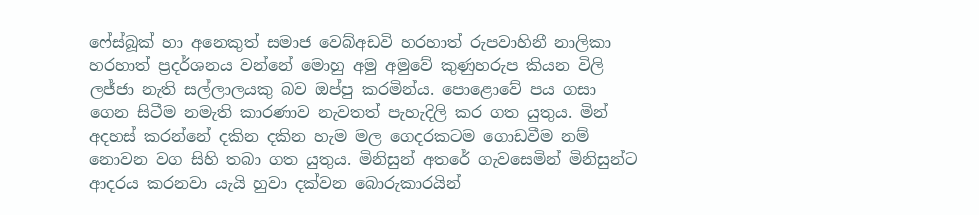ෆේස්බූක් හා අනෙකුත් සමාජ වෙබ්අඩවි හරහාත් රුපවාහිනී නාලිකා හරහාත් ප්‍රදර්ශනය වන්නේ මොහු අමු අමුවේ කුණුහරුප කියන විලි ලජ්ජා නැති සල්ලාලයකු බව ඔප්පු කරමින්ය. පොළොවේ පය ගසා ගෙන සිටීම නමැති කාරණාව නැවතත් පැහැදිලි කර ගත යුතුය. මින් අදහස් කරන්නේ දකින දකින හැම මල ගෙදරකටම ගොඩවීම නම් නොවන වග සිහි තබා ගත යුතුය. මිනිසුන් අතරේ ගැවසෙමින් මිනිසුන්ට ආදරය කරනවා යැයි හුවා දක්වන බොරුකාරයින්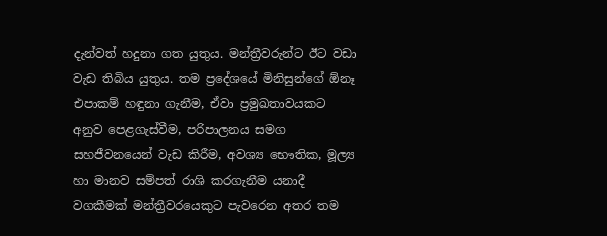දැන්වත් හදුනා ගත යුතුය. මන්ත්‍රීවරුන්ට ඊට වඩා වැඩ තිබිය යුතුය. තම ප්‍රදේශයේ මිනිසුන්ගේ ඕනෑ එපාකම් හඳුනා ගැනීම, ඒවා ප්‍රමුඛතාවයකට අනුව පෙළගැස්වීම, පරිපාලනය සමග සහජීවනයෙන් වැඩ කිරීම, අවශ්‍ය භෞතික, මූල්‍ය හා මානව සම්පත් රාශි කරගැනීම යනාදී වගකීමක් මන්ත්‍රීවරයෙකුට පැවරෙන අතර තම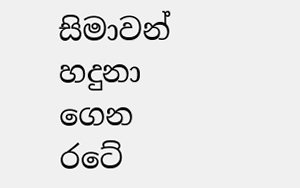සිමාවන් හදුනා ගෙන රටේ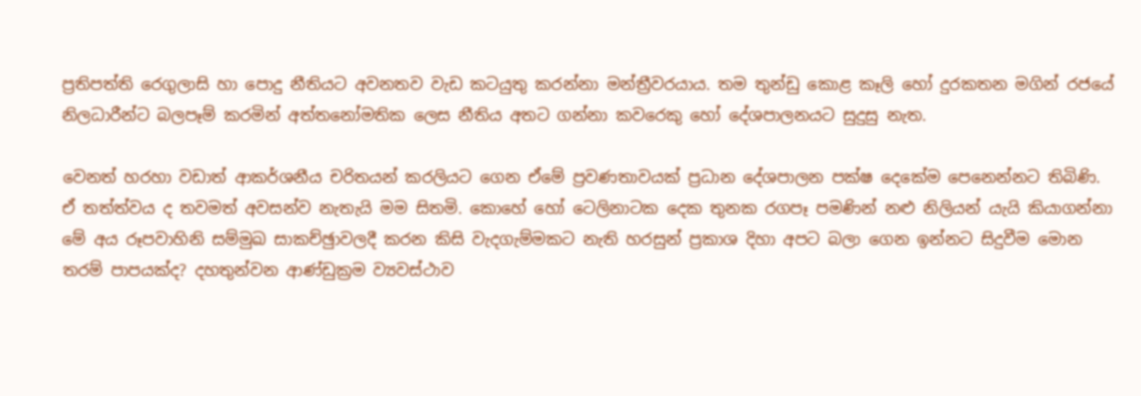ප්‍රතිපත්ති රෙගුලාසි හා පොදු නීතියට අවනතව වැඩ කටයුතු කරන්නා මන්ත්‍රීවරයාය. තම තුන්ඩු කොළ කෑලි හෝ දුරකතන මගින් රජයේ නිලධාරීන්ට බලපෑම් කරමින් අත්තනෝමතික ලෙස නීතිය අතට ගන්නා කවරෙකු හෝ දේශපාලනයට සුදුසු නැත.

වෙනත් හරහා වඩාත් ආකර්ශනීය චරිතයන් කරලියට ගෙන ඒමේ ප්‍රවණතාවයක් ප්‍රධාන දේශපාලන පක්ෂ දෙකේම පෙනෙන්නට තිබිණි. ඒ තත්ත්වය ද තවමත් අවසන්ව නැතැයි මම සිතමි. කොහේ හෝ ටෙලිනාටක දෙක තුනක රගපෑ පමණින් නළු නිලියන් යැයි කියාගන්නා මේ අය රූපවාහිනි සම්මුඛ සාකච්ඡුාවලදී කරන කිසි වැදගැම්මකට නැති හරසුන් ප්‍රකාශ දිහා අපට බලා ගෙන ඉන්නට සිදුවීම මොන තරම් පාපයක්ද? දහතුන්වන ආණ්ඩුක්‍රම ව්‍යවස්ථාව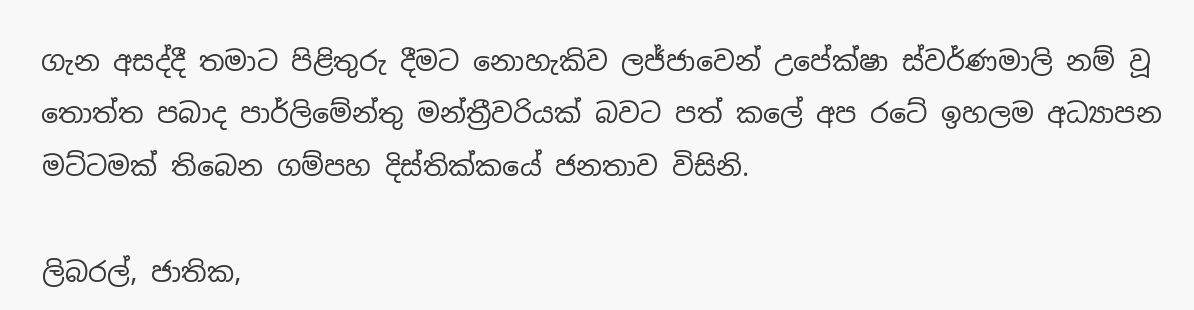ගැන අසද්දී තමාට පිළිතුරු දීමට නොහැකිව ලජ්ජාවෙන් උපේක්ෂා ස්වර්ණමාලි නම් වූ තොත්ත පබාද පාර්ලිමේන්තු මන්ත්‍රීවරියක් බවට පත් කලේ අප රටේ ඉහලම අධ්‍යාපන මට්ටමක් තිබෙන ගම්පහ දිස්තික්කයේ ජනතාව විසිනි.

ලිබරල්, ජාතික,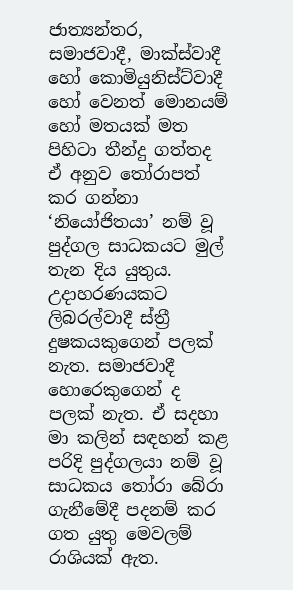ජාත්‍යන්තර, සමාජවාදී, මාක්ස්වාදී හෝ කොමියුනිස්ට්වාදී හෝ වෙනත් මොනයම් හෝ මතයක් මත පිහිටා තීන්දු ගත්තද ඒ අනුව තෝරාපත් කර ගන්නා ‘නියෝජිතයා’ නම් වූ පුද්ගල සාධකයට මුල් තැන දිය යුතුය. උදාහරණයකට ලිබරල්වාදී ස්ත්‍රී දුෂකයකුගෙන් පලක් නැත. සමාජවාදී හොරෙකුගෙන් ද පලක් නැත. ඒ සදහා මා කලින් සඳහන් කළ පරිදි පුද්ගලයා නම් වූ සාධකය තෝරා බේරා ගැනීමේදී පදනම් කර ගත යුතු මෙවලම් රාශියක් ඇත.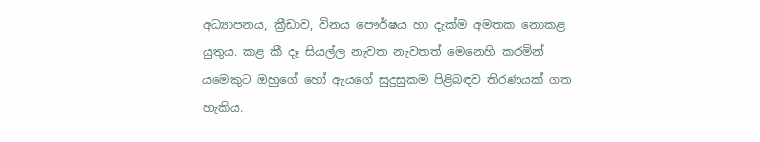අධ්‍යාපනය, ක්‍රීඩාව, විනය පෞර්ෂය හා දැක්ම අමතක නොකළ යුතුය. කළ කී දෑ සියල්ල නැවත නැවතත් මෙනෙහි කරමින් යමෙකුට ඔහුගේ හෝ ඇයගේ සුදුසුකම පිළිබඳව තිරණයක් ගත හැකිය.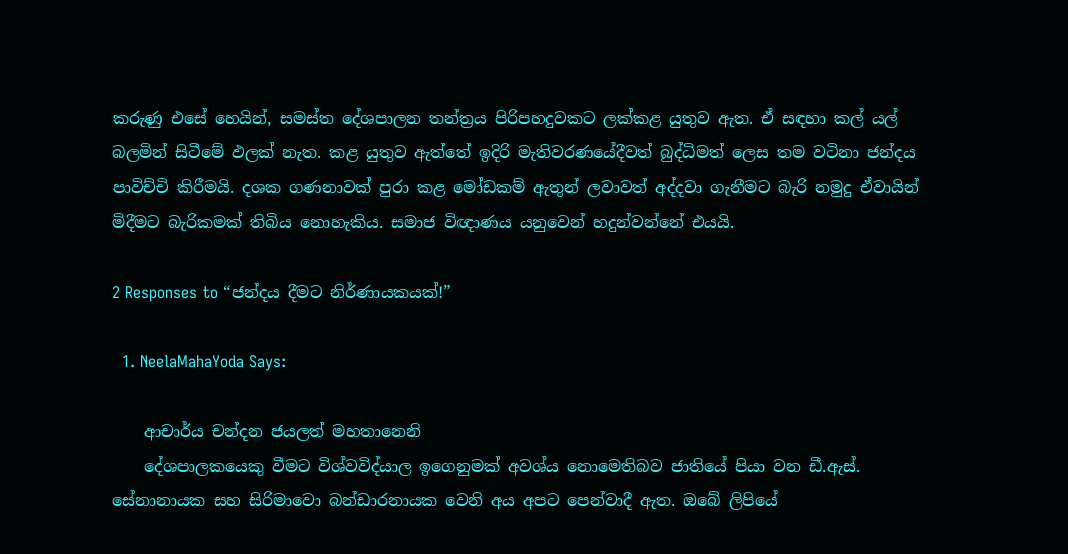කරුණු එසේ හෙයින්, සමස්ත දේශපාලන තන්ත්‍රය පිරිපහදුවකට ලක්කළ යුතුව ඇත. ඒ සඳහා කල් යල් බලමින් සිටීමේ ඵලක් නැත. කළ යුතුව ඇත්තේ ඉදිරි මැතිවරණයේදීවත් බුද්ධිමත් ලෙස තම වටිනා ජන්දය පාවිච්චි කිරීමයි. දශක ගණනාවක් පුරා කළ මෝඩකම් ඇතුන් ලවාවත් අද්දවා ගැනීමට බැරි නමුදු ඒවායින් මිදීමට බැරිකමක් තිබිය නොහැකිය. සමාජ විඥාණය යනුවෙන් හදුන්වන්නේ එයයි.

2 Responses to “ජන්දය දීමට නිර්ණායකයක්!”

  1. NeelaMahaYoda Says:

    ආචාර්ය චන්දන ජයලත් මහතානෙනි
    දේශපාලකයෙකු වීමට විශ්වවිද්යාල ඉගෙනුමක් අවශ්ය නොමෙතිබව ජාතියේ පියා වන ඩී.ඇස්. සේනානායක සහ සිරිමාවො බන්ඩාරනායක වෙනි අය අපට පෙන්වාදී ඇත. ඔබේ ලිපියේ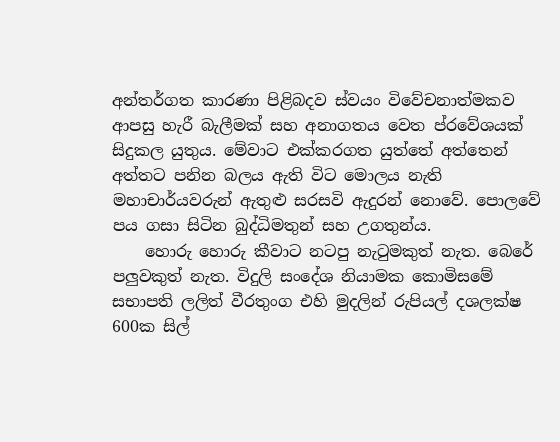අන්තර්ගත කාරණා පිළිබදව ස්වයං විවේචනාත්මකව ආපසු හැරී බැලීමක් සහ අනාගතය වෙත ප්රවේශයක් සිදුකල යුතුය. මේවාට එක්කරගත යුත්තේ අත්තෙන් අත්තට පනින බලය ඇති විට මොලය නැති මහාචාර්යවරුන් ඇතුළු සරසවි ඇදුරන් නොවේ. පොලවේ පය ගසා සිටින බුද්ධිමතුන් සහ උගතුන්ය.
    හොරු හොරු කීවාට නටපු නැටුමකුත් නැත. බෙරේ පලුවකුත් නැත. විදුලි සංදේශ නියාමක කොමිසමේ සභාපති ලලිත් වීරතුංග එහි මුදලින් රුපියල් දශලක්ෂ 600ක සිල්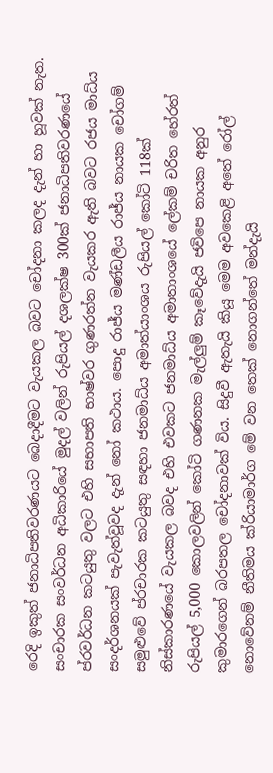රෙදි ඉකුත් ජනාධිපතිවරණයට බෙදාදීමට වැයකල බවට චෝදනා කලද දැන් හා හූවක් නැත. සංචාරක සංවර්ධන අධිකාරියේ මුදල් වලින් රුපියල් දශලක්ෂ 300ක් ජනාධිපතිවරණයේ ප්රවර්ධන කටයුතු වලට එහි සභාපති භාෂ්වර ගුණරත්න වැයකර ඇති බවට රජය මාධ්ය සංදර්ශනයක් පැවැත්වූවද දැන් නෝ කථාය. පොදු රාජ්ය මණ්ඩලීය රාජ්ය නායක චෝගම් සමුළුවේ ප්රචාරක කටයුතු සඳහා ජනමාධ්ය අමාත්යාංශය රුපියල් කෝටි 118ක් නිස්කාරණයේ වැයකල බවද එහි එවකට ජනමාධ්ය අමාතාංශයේ ලේකම් චරිත හේරත් රුපියල් 5,000 කොලවලින් කෝටි ගණනක මැල්ලුම් කෑවේදැයි ජවිපෙ නායක අනුර කුමාරගෙන් බරපතල චෝදනාවක් විය. සිදුවී ඇතැයි කියූ මෙම අවකෙළි අතේ රෝල් නොවේනම් නීතිමය ක්රියාමාර්ග මේ වන තෙක් නොගන්තේ මන්දැයි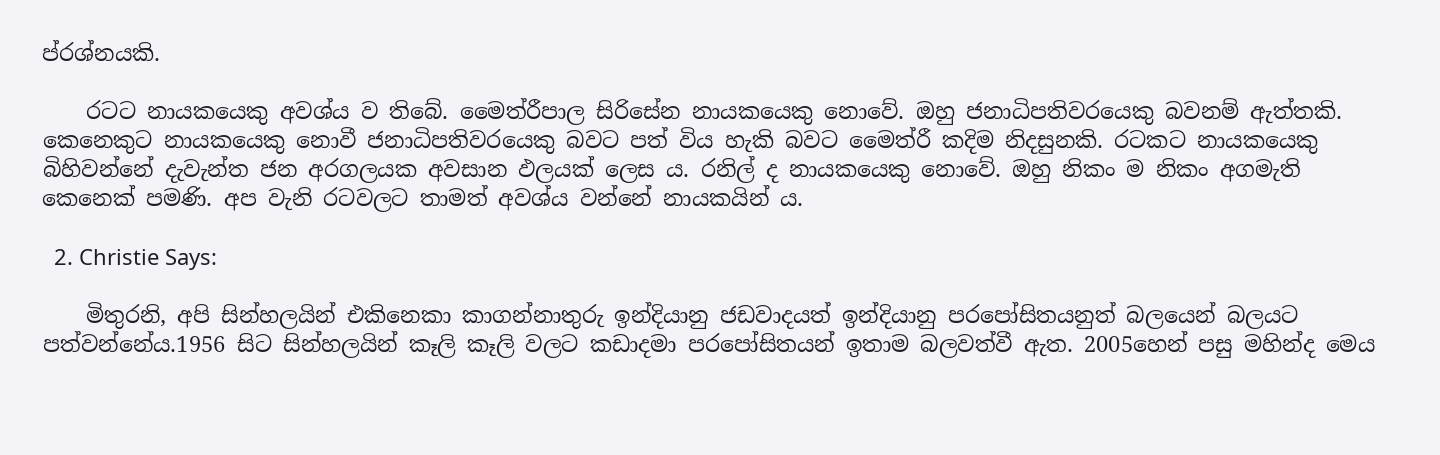ප්රශ්නයකි.

    රටට නායකයෙකු අවශ්ය ව තිබේ. මෛත්රීපාල සිරිසේන නායකයෙකු නොවේ. ඔහු ජනාධිපතිවරයෙකු බවනම් ඇත්තකි. කෙනෙකුට නායකයෙකු නොවී ජනාධිපතිවරයෙකු බවට පත් විය හැකි බවට මෛත්රී කදිම නිදසුනකි. රටකට නායකයෙකු බිහිවන්නේ දැවැන්ත ජන අරගලයක අවසාන ඵලයක් ලෙස ය. රනිල් ද නායකයෙකු නොවේ. ඔහු නිකං ම නිකං අගමැති කෙනෙක් පමණි. අප වැනි රටවලට තාමත් අවශ්ය වන්නේ නායකයින් ය.

  2. Christie Says:

    මිතුරනි, අපි සින්හලයින් එකිනෙකා කාගන්නාතුරු ඉන්දියානු ජඩවාදයත් ඉන්දියානු පරපෝසිතයනුත් බලයෙන් බලයට පත්වන්නේය.1956 සිට සින්හලයින් කෑලි කෑලි වලට කඩාදමා පරපෝසිතයන් ඉතාම බලවත්වී ඇත. 2005හෙන් පසු මහින්ද මෙය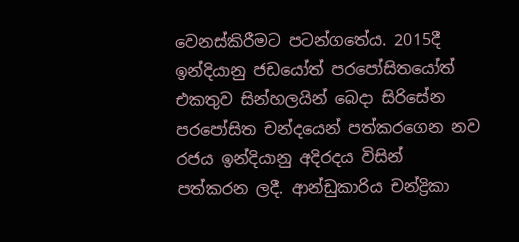වෙනස්කිරීමට පටන්ගතේය. 2015දී ඉන්දියානු ජඩයෝත් පරපෝසිතයෝත් එකතුව සින්හලයින් බෙදා සිරිසේන පරපෝසිත චන්දයෙන් පත්කරගෙන නව රජය ඉන්දියානු අදිරදය විසින් පත්කරන ලදී. ආන්ඩුකාරිය චන්ද්‍රිකා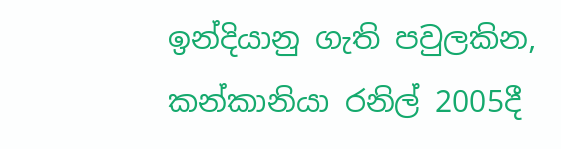ඉන්දියානු ගැති පවුලකින, කන්කානියා රනිල් 2005දී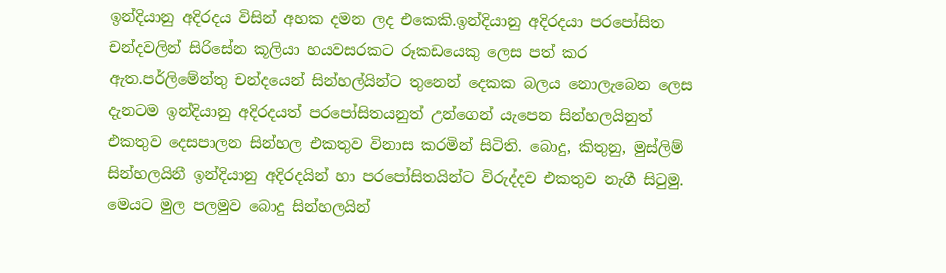ඉන්දියානු අදිරදය විසින් අහක දමන ලද එකෙකි.ඉන්දියානු අදිරදයා පරපෝසිත චන්දවලින් සිරිසේන කූලියා හයවසරකට රූකඩයෙකු ලෙස පත් කර ඇත.පර්ලිමේන්තු චන්දයෙන් සින්හල්යින්ට තුනෙන් දෙකක බලය නොලැබෙන ලෙස දැනටම ඉන්දියානු අදිරදයත් පරපෝසිතයනුත් උන්ගෙන් යැපෙන සින්හලයිනුත් එකතුව දෙසපාලන සින්හල එකතුව විනාස කරමින් සිටිති. බොදු, කිතුනු, මුස්ලිම් සින්හලයිනී ඉන්දියානු අදිරදයින් හා පරපෝසිතයින්ට විරුද්දව එකතුව නැගී සිටුමු. මෙයට මුල පලමුව බොදු සින්හලයින්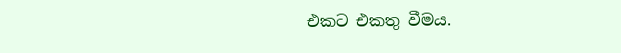එකට එකතු වීමය.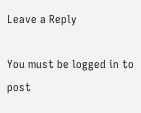Leave a Reply

You must be logged in to post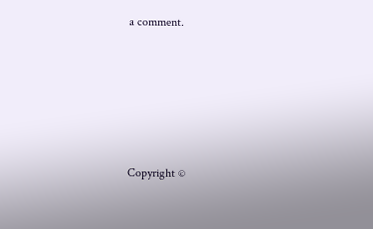a comment.






Copyright ©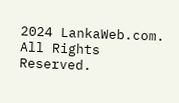2024 LankaWeb.com. All Rights Reserved.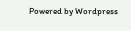Powered by Wordpress